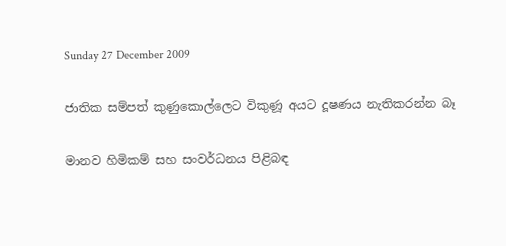Sunday 27 December 2009

ජාතික සම්පත් කුණුකොල්ලෙට විකුණූ අයට දූෂණය නැතිකරන්න බෑ

මානව හිමිකම් සහ සංවර්ධනය පිළිබඳ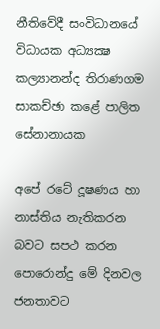නීතිවේදී සංවිධානයේ විධායක අධ්‍යක්‍ෂ කල්‍යානන්ද තිරාණගම සාකච්ඡා කළේ පාලිත සේනානායක

අපේ රටේ දූෂණය හා නාස්‌තිය නැතිකරන බවට සපථ කරන පොරොන්දු මේ දිනවල ජනතාවට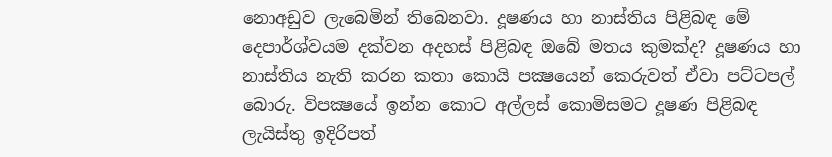නොඅඩුව ලැබෙමින් තිබෙනවා. දූෂණය හා නාස්‌තිය පිළිබඳ මේ දෙපාර්ශ්වයම දක්‌වන අදහස්‌ පිළිබඳ ඔබේ මතය කුමක්‌ද? දූෂණය හා නාස්‌තිය නැති කරන කතා කොයි පක්‍ෂයෙන් කෙරුවත් ඒවා පට්‌ටපල් බොරු. විපක්‍ෂයේ ඉන්න කොට අල්ලස්‌ කොමිසමට දූෂණ පිළිබඳ ලැයිස්‌තු ඉදිරිපත්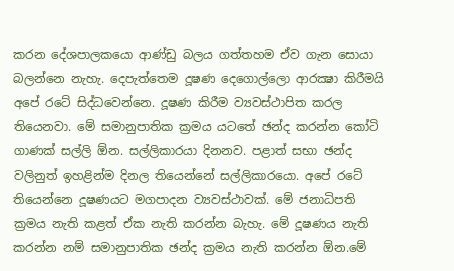කරන දේශපාලකයො ආණ්‌ඩු බලය ගත්තහම ඒව ගැන සොයා බලන්නෙ නැහැ. දෙපැත්තෙම දූෂණ දෙගොල්ලො ආරක්‍ෂා කිරීමයි අපේ රටේ සිද්ධවෙන්නෙ. දූෂණ කිරීම ව්‍යවස්‌ථාපිත කරල තියෙනවා. මේ සමානුපාතික ක්‍රමය යටතේ ඡන්ද කරන්න කෝටි ගාණක්‌ සල්ලි ඕන. සල්ලිකාරයා දිනනව. පළාත් සභා ඡන්ද වලිනුත් ඉහළින්ම දිනල තියෙන්නේ සල්ලිකාරයො. අපේ රටේ තියෙන්නෙ දූෂණයට මගපාදන ව්‍යවස්‌ථාවක්‌. මේ ජනාධිපති ක්‍රමය නැති කළත් ඒක නැති කරන්න බැහැ. මේ දූෂණය නැති කරන්න නම් සමානුපාතික ඡන්ද ක්‍රමය නැති කරන්න ඕන.මේ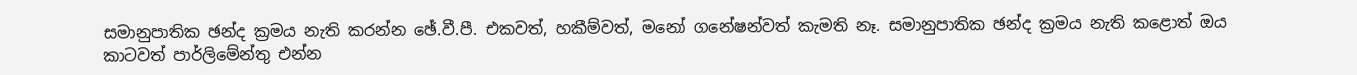සමානුපාතික ඡන්ද ක්‍රමය නැති කරන්න ඡේ.වී.පී. එකවත්, හකීම්වත්, මනෝ ගනේෂන්වත් කැමති නෑ. සමානුපාතික ඡන්ද ක්‍රමය නැති කළොත් ඔය කාටවත් පාර්ලිමේන්තු එන්න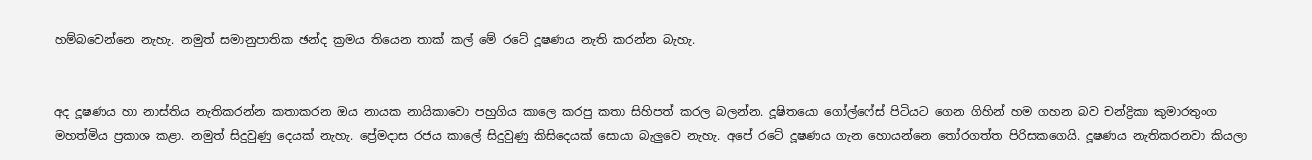හම්බවෙන්නෙ නැහැ. නමුත් සමානුපාතික ඡන්ද ක්‍රමය තියෙන තාක්‌ කල් මේ රටේ දූෂණය නැති කරන්න බැහැ.


අද දූෂණය හා නාස්‌තිය නැතිකරන්න කතාකරන ඔය නායක නායිකාවො පහුගිය කාලෙ කරපු කතා සිහිපත් කරල බලන්න. දූෂිතයො ගෝල්ෆේස්‌ පිටියට ගෙන ගිහින් හම ගහන බව චන්ද්‍රිකා කුමාරතුංග මහත්මිය ප්‍රකාශ කළා. නමුත් සිදුවුණු දෙයක්‌ නැහැ. ප්‍රේමදාස රජය කාලේ සිදුවුණු කිසිදෙයක්‌ සොයා බැලුවෙ නැහැ. අපේ රටේ දූෂණය ගැන හොයන්නෙ තෝරගත්ත පිරිසකගෙයි. දූෂණය නැතිකරනවා කියලා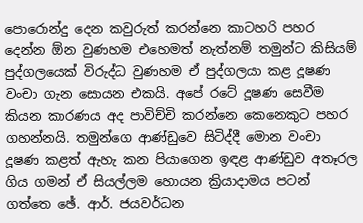පොරොන්දු දෙන කවුරුත් කරන්නෙ කාටහරි පහර දෙන්න ඕන වුණහම එහෙමත් නැත්නම් තමුන්ට කිසියම් පුද්ගලයෙක්‌ විරුද්ධ වුණහම ඒ පුද්ගලයා කළ දූෂණ වංචා ගැන සොයන එකයි. අපේ රටේ දූෂණ සෙවීම කියන කාරණය අද පාවිච්චි කරන්නෙ කෙනෙකුට පහර ගහන්නයි. තමුන්ගෙ ආණ්‌ඩුවෙ සිටිද්දී මොන වංචා දූෂණ කළත් ඇහැ කන පියාගෙන ඉඳළ ආණ්‌ඩුව අතෑරල ගිය ගමන් ඒ සියල්ලම හොයන ක්‍රියාදාමය පටන් ගත්තෙ ඡේ. ආර්. ජයවර්ධන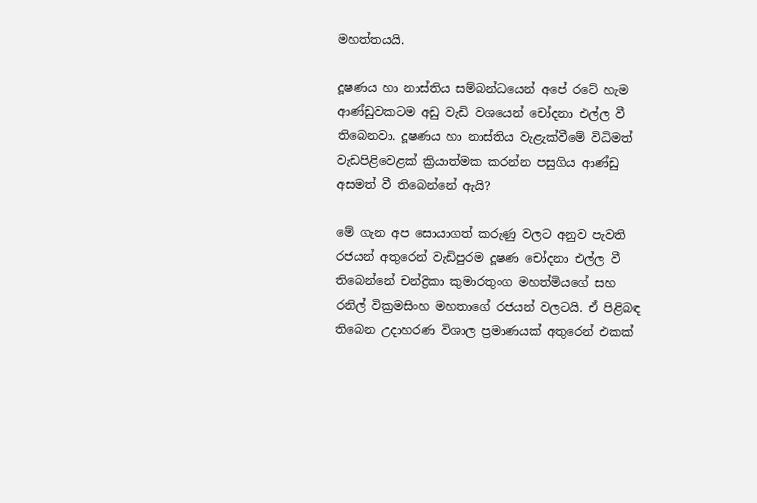මහත්තයයි.

දූෂණය හා නාස්‌තිය සම්බන්ධයෙන් අපේ රටේ හැම ආණ්‌ඩුවකටම අඩු වැඩි වශයෙන් චෝදනා එල්ල වී තිබෙනවා. දූෂණය හා නාස්‌තිය වැළැක්‌වීමේ විධිමත් වැඩපිළිවෙළක්‌ ක්‍රියාත්මක කරන්න පසුගිය ආණ්‌ඩු අසමත් වී තිබෙන්නේ ඇයි?

මේ ගැන අප සොයාගත් කරුණු වලට අනුව පැවති රජයන් අතුරෙන් වැඩිපුරම දූෂණ චෝදනා එල්ල වී තිබෙන්නේ චන්ද්‍රිකා කුමාරතුංග මහත්මියගේ සහ රනිල් වික්‍රමසිංහ මහතාගේ රජයන් වලටයි. ඒ පිළිබඳ තිබෙන උදාහරණ විශාල ප්‍රමාණයක්‌ අතුරෙන් එකක්‌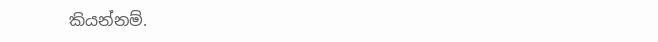කියන්නම්.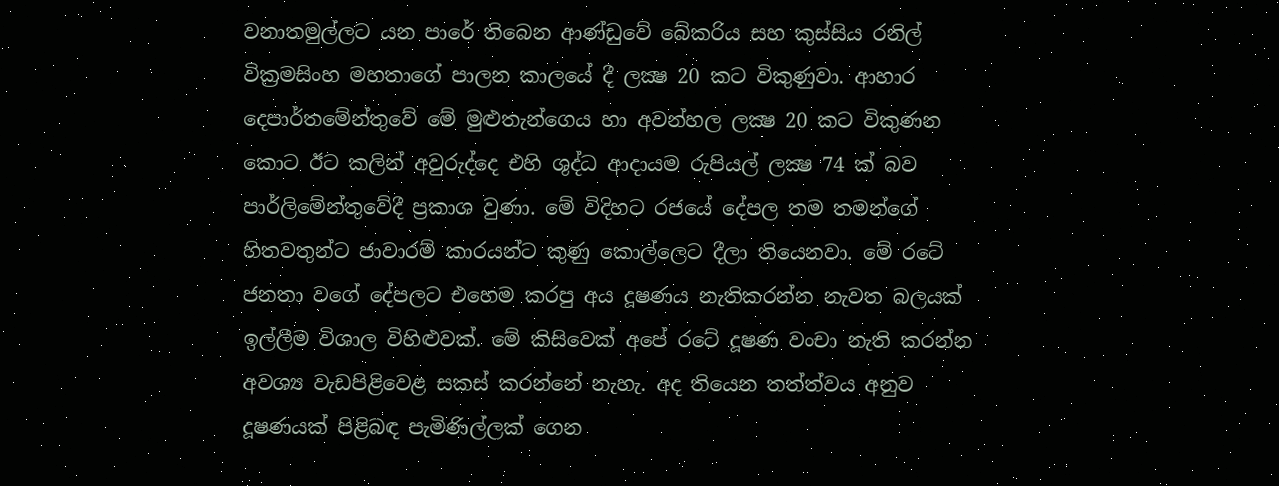වනාතමුල්ලට යන පාරේ තිබෙන ආණ්‌ඩුවේ බේකරිය සහ කුස්‌සිය රනිල් වික්‍රමසිංහ මහතාගේ පාලන කාලයේ දී ලක්‍ෂ 20 කට විකුණුවා. ආහාර දෙපාර්තමේන්තුවේ මේ මුළුතැන්ගෙය හා අවන්හල ලක්‍ෂ 20 කට විකුණන කොට ඊට කලින් අවුරුද්දෙ එහි ශුද්ධ ආදායම රුපියල් ලක්‍ෂ 74 ක්‌ බව පාර්ලිමේන්තුවේදී ප්‍රකාශ වුණා. මේ විදිහට රජයේ දේපල තම තමන්ගේ හිතවතුන්ට ජාවාරම් කාරයන්ට කුණු කොල්ලෙට දීලා තියෙනවා. මේ රටේ ජනතා වගේ දේපලට එහෙම කරපු අය දූෂණය නැතිකරන්න නැවත බලයක්‌ ඉල්ලීම විශාල විහිළුවක්‌. මේ කිසිවෙක්‌ අපේ රටේ දූෂණ වංචා නැති කරන්න අවශ්‍ය වැඩපිළිවෙළ සකස්‌ කරන්නේ නැහැ. අද තියෙන තත්ත්වය අනුව දූෂණයක්‌ පිළිබඳ පැමිණිල්ලක්‌ ගෙන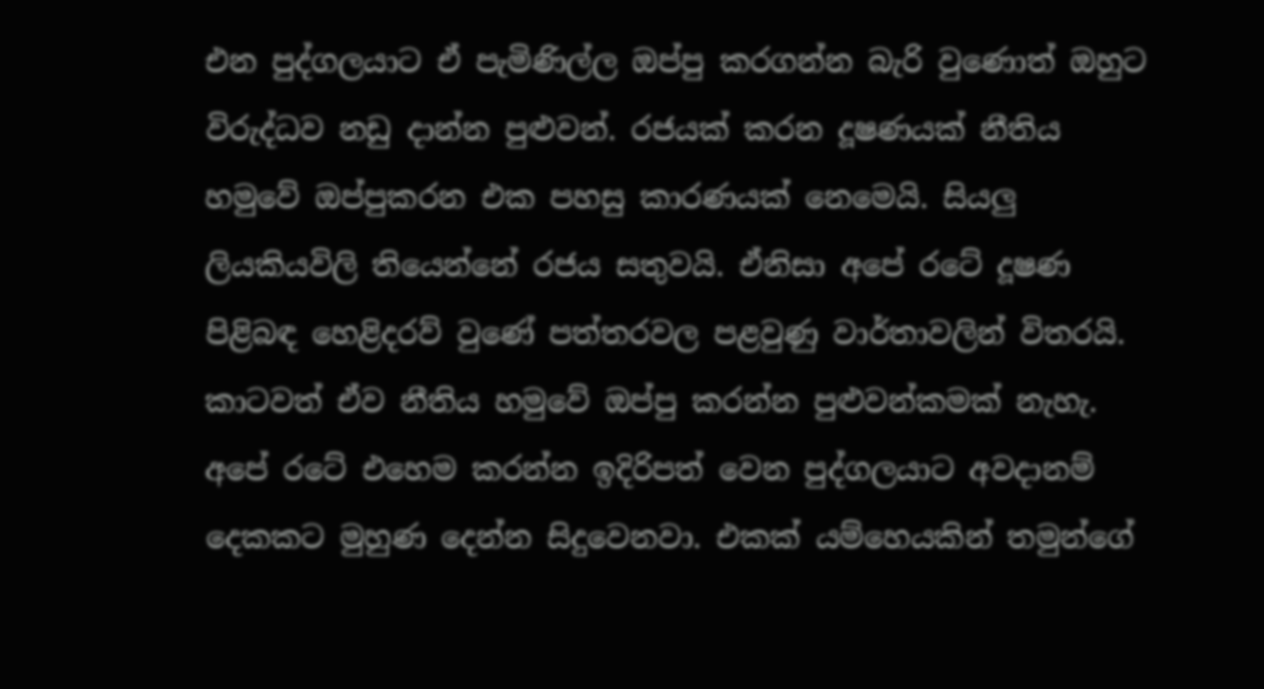එන පුද්ගලයාට ඒ පැමිණිල්ල ඔප්පු කරගන්න බැරි වුණොත් ඔහුට විරුද්ධව නඩු දාන්න පුළුවන්. රජයක්‌ කරන දූෂණයක්‌ නීතිය හමුවේ ඔප්පුකරන එක පහසු කාරණයක්‌ නෙමෙයි. සියලු ලියකියවිලි තියෙන්නේ රජය සතුවයි. ඒනිසා අපේ රටේ දූෂණ පිළිබඳ හෙළිදරව් වුණේ පත්තරවල පළවුණු වාර්තාවලින් විතරයි. කාටවත් ඒව නීතිය හමුවේ ඔප්පු කරන්න පුළුවන්කමක්‌ නැහැ. අපේ රටේ එහෙම කරන්න ඉදිරිපත් වෙන පුද්ගලයාට අවදානම් දෙකකට මුහුණ දෙන්න සිදුවෙනවා. එකක්‌ යම්හෙයකින් තමුන්ගේ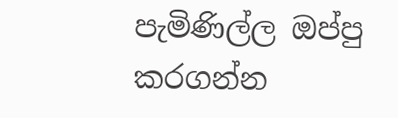පැමිණිල්ල ඔප්පු කරගන්න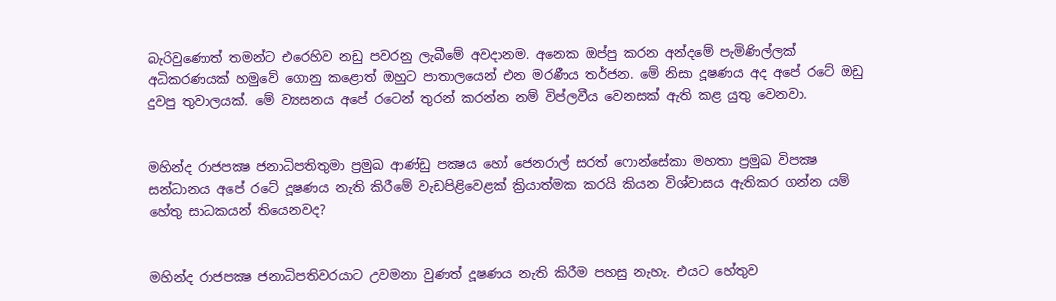බැරිවුණොත් තමන්ට එරෙහිව නඩු පවරනු ලැබීමේ අවදානම. අනෙක ඔප්පු කරන අන්දමේ පැමිණිල්ලක්‌ අධිකරණයක්‌ හමුවේ ගොනු කළොත් ඔහුට පාතාලයෙන් එන මරණීය තර්ජන. මේ නිසා දූෂණය අද අපේ රටේ ඔඩු දුවපු තුවාලයක්‌. මේ ව්‍යසනය අපේ රටෙන් තුරන් කරන්න නම් විප්ලවීය වෙනසක්‌ ඇති කළ යුතු වෙනවා.


මහින්ද රාජපක්‍ෂ ජනාධිපතිතුමා ප්‍රමුඛ ආණ්‌ඩු පක්‍ෂය හෝ ජෙනරාල් සරත් ෆොන්සේකා මහතා ප්‍රමුඛ විපක්‍ෂ සන්ධානය අපේ රටේ දූෂණය නැති කිරීමේ වැඩපිළිවෙළක්‌ ක්‍රියාත්මක කරයි කියන විශ්වාසය ඇතිකර ගන්න යම් හේතු සාධකයන් තියෙනවද?


මහින්ද රාජපක්‍ෂ ජනාධිපතිවරයාට උවමනා වුණත් දූෂණය නැති කිරීම පහසු නැහැ. එයට හේතුව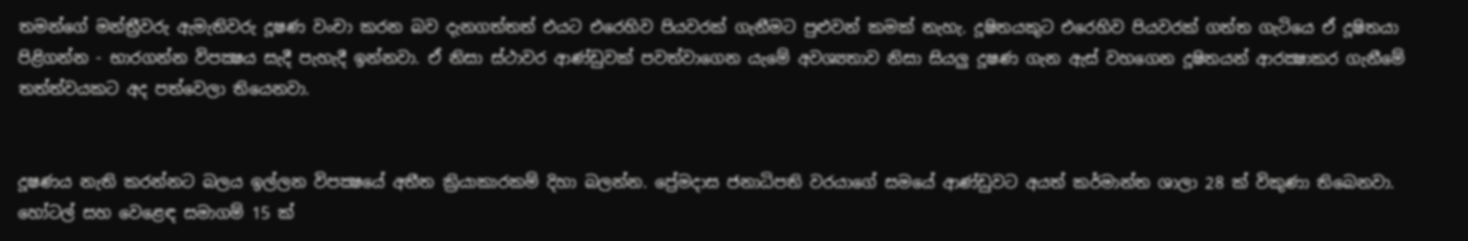තමන්ගේ මන්ත්‍රීවරු ඇමැතිවරු දූෂණ වංචා කරන බව දැනගත්තත් එයට එරෙහිව පියවරක්‌ ගැනීමට පුළුවන් කමක්‌ නැහැ. දූෂිතයකුට එරෙහිව පියවරක්‌ ගත්ත ගැටියෙ ඒ දූෂිතයා පිළිගන්න - භාරගන්න විපක්‍ෂය සැදී පැහැදී ඉන්නවා. ඒ නිසා ස්‌ථාවර ආණ්‌ඩුවක්‌ පවත්වාගෙන යැමේ අවශ්‍යතාව නිසා සියලු දූෂණ ගැන ඇස්‌ වහගෙන දූෂිතයන් ආරක්‍ෂාකර ගැනීමේ තත්ත්වයකට අද පත්වෙලා තියෙනවා.


දූෂණය නැති කරන්නට බලය ඉල්ලන විපක්‍ෂයේ අතීත ක්‍රියාකාරකම් දිහා බලන්න. ප්‍රේමදාස ජනාධිපති වරයාගේ සමයේ ආණ්‌ඩුවට අයත් කර්මාන්ත ශාලා 28 ක්‌ විකුණා තිබෙනවා. හෝටල් සහ වෙළෙඳ සමාගම් 15 ක්‌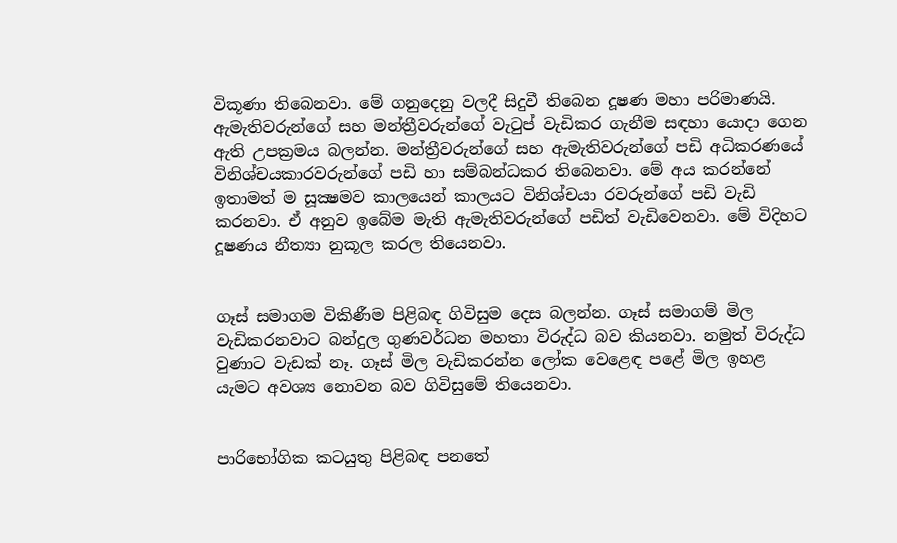විකූණා තිබෙනවා. මේ ගනුදෙනු වලදී සිදුවී තිබෙන දූෂණ මහා පරිමාණයි. ඇමැතිවරුන්ගේ සහ මන්ත්‍රීවරුන්ගේ වැටුප් වැඩිකර ගැනීම සඳහා යොදා ගෙන ඇති උපක්‍රමය බලන්න. මන්ත්‍රීවරුන්ගේ සහ ඇමැතිවරුන්ගේ පඩි අධිකරණයේ විනිශ්චයකාරවරුන්ගේ පඩි හා සම්බන්ධකර තිබෙනවා. මේ අය කරන්නේ ඉතාමත් ම සූක්‍ෂමව කාලයෙන් කාලයට විනිශ්චයා රවරුන්ගේ පඩි වැඩි කරනවා. ඒ අනුව ඉබේම මැති ඇමැතිවරුන්ගේ පඩිත් වැඩිවෙනවා. මේ විදිහට දූෂණය නීත්‍යා නුකූල කරල තියෙනවා.


ගෑස්‌ සමාගම විකිණීම පිළිබඳ ගිවිසුම දෙස බලන්න. ගෑස්‌ සමාගම් මිල වැඩිකරනවාට බන්දුල ගුණවර්ධන මහතා විරුද්ධ බව කියනවා. නමුත් විරුද්ධ වුණාට වැඩක්‌ නෑ. ගෑස්‌ මිල වැඩිකරන්න ලෝක වෙළෙඳ පළේ මිල ඉහළ යැමට අවශ්‍ය නොවන බව ගිවිසුමේ තියෙනවා.


පාරිභෝගික කටයුතු පිළිබඳ පනතේ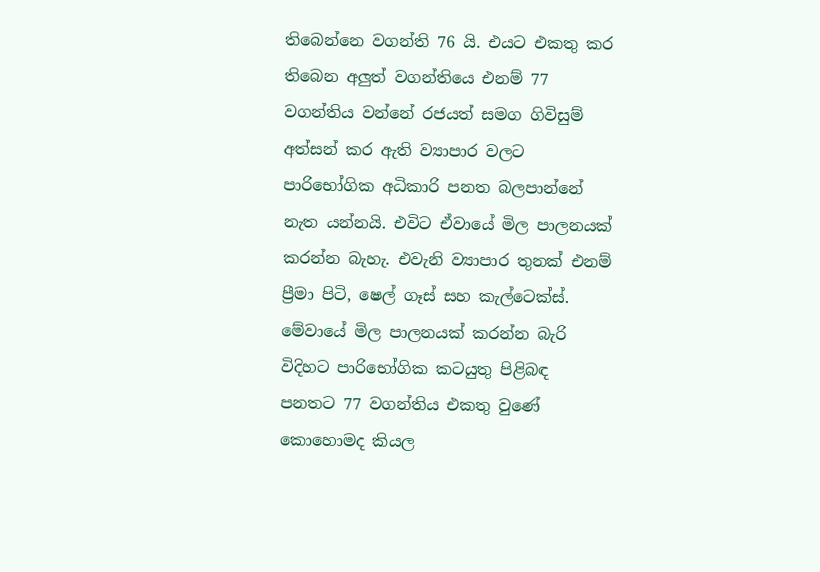තිබෙන්නෙ වගන්ති 76 යි. එයට එකතු කර තිබෙන අලුත් වගන්තියෙ එනම් 77 වගන්තිය වන්නේ රජයත් සමග ගිවිසුම් අත්සන් කර ඇති ව්‍යාපාර වලට පාරිභෝගික අධිකාරි පනත බලපාන්නේ නැත යන්නයි. එවිට ඒවායේ මිල පාලනයක්‌ කරන්න බැහැ. එවැනි ව්‍යාපාර තුනක්‌ එනම් ප්‍රීමා පිටි, ෂෙල් ගෑස්‌ සහ කැල්ටෙක්‌ස්‌. මේවායේ මිල පාලනයක්‌ කරන්න බැරි විදිහට පාරිභෝගික කටයුතු පිළිබඳ පනතට 77 වගන්තිය එකතු වුණේ කොහොමද කියල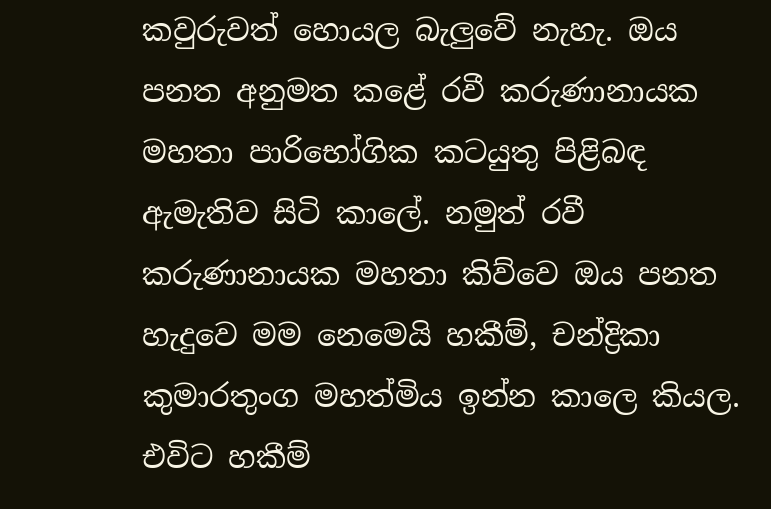කවුරුවත් හොයල බැලුවේ නැහැ. ඔය පනත අනුමත කළේ රවී කරුණානායක මහතා පාරිභෝගික කටයුතු පිළිබඳ ඇමැතිව සිටි කාලේ. නමුත් රවී කරුණානායක මහතා කිව්වෙ ඔය පනත හැදුවෙ මම නෙමෙයි හකීම්, චන්ද්‍රිකා කුමාරතුංග මහත්මිය ඉන්න කාලෙ කියල. එවිට හකීම්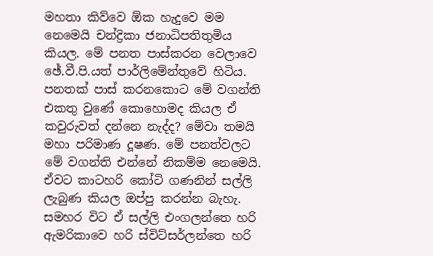මහතා කිව්වෙ ඕක හැදුවෙ මම නෙමෙයි චන්ද්‍රිකා ජනාධිපතිතුමිය කියල. මේ පනත පාස්‌කරන වෙලාවෙ ඡේ.වී.පි.යත් පාර්ලිමේන්තුවේ හිටිය. පනතක්‌ පාස්‌ කරනකොට මේ වගන්ති එකතු වුණේ කොහොමද කියල ඒ කවුරුවත් දන්නෙ නැද්ද? මේවා තමයි මහා පරිමාණ දූෂණ. මේ පනත්වලට මේ වගන්ති එන්නේ නිකම්ම නෙමෙයි. ඒවට කාටහරි කෝටි ගණනින් සල්ලි ලැබුණ කියල ඔප්පු කරන්න බැහැ. සමහර විට ඒ සල්ලි එංගලන්තෙ හරි ඇමරිකාවෙ හරි ස්‌විට්‌සර්ලන්තෙ හරි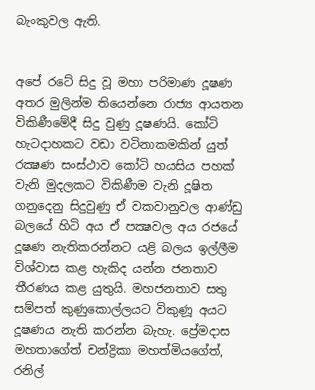බැංකුවල ඇති.


අපේ රටේ සිදු වූ මහා පරිමාණ දූෂණ අතර මුලින්ම තියෙන්නෙ රාජ්‍ය ආයතන විකිණීමේදී සිදු වුණු දූෂණයි. කෝටි හැටදාහකට වඩා වටිනාකමකින් යුත් රක්‍ෂණ සංස්‌ථාව කෝටි හයසිය පහක්‌ වැනි මුදලකට විකිණීම වැනි දූෂිත ගනුදෙනු සිදුවුණු ඒ වකවානුවල ආණ්‌ඩු බලයේ හිටි අය ඒ පක්‍ෂවල අය රජයේ දූෂණ නැතිකරන්නට යළි බලය ඉල්ලීම විශ්වාස කළ හැකිද යන්න ජනතාව තීරණය කළ යුතුයි. මහජනතාව සතු සම්පත් කුණුකොල්ලයට විකුණූ අයට දූෂණය නැති කරන්න බැහැ. ප්‍රේමදාස මහතාගේත් චන්ද්‍රිකා මහත්මියගේත්, රනිල්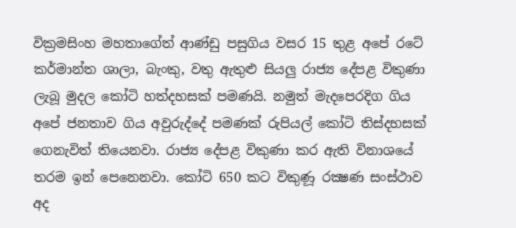වික්‍රමසිංහ මහතාගේත් ආණ්‌ඩු පසුගිය වසර 15 තුළ අපේ රටේ කර්මාන්ත ශාලා, බැංකු, වතු ඇතුළු සියලු රාජ්‍ය දේපළ විකුණා ලැබූ මුදල කෝටි හත්දහසක්‌ පමණයි. නමුත් මැදපෙරදිග ගිය අපේ ජනතාව ගිය අවුරුද්දේ පමණක්‌ රුපියල් කෝටි තිස්‌දහසක්‌ ගෙනැවිත් තියෙනවා. රාජ්‍ය දේපළ විකුණා කර ඇති විනාශයේ තරම ඉන් පෙනෙනවා. කෝටි 650 කට විකුණූ රක්‍ෂණ සංස්‌ථාව අද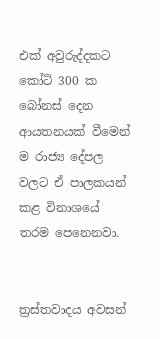එක්‌ අවුරුද්දකට කෝටි 300 ක බෝනස්‌ දෙන ආයතනයක්‌ වීමෙන් ම රාජ්‍ය දේපල වලට ඒ පාලකයන් කළ විනාශයේ තරම පෙනෙනවා.


ත්‍රස්‌තවාදය අවසන්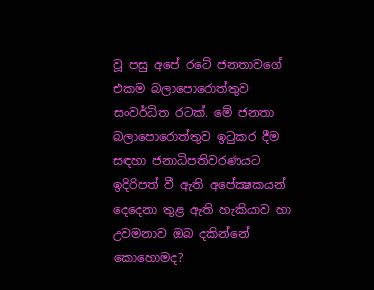වූ පසු අපේ රටේ ජනතාවගේ එකම බලාපොරොත්තුව සංවර්ධිත රටක්‌. මේ ජනතා බලාපොරොත්තුව ඉටුකර දීම සඳහා ජනාධිපතිවරණයට ඉදිරිපත් වී ඇති අපේක්‍ෂකයන් දෙදෙනා තුළ ඇති හැකියාව හා උවමනාව ඔබ දකින්නේ කොහොමද?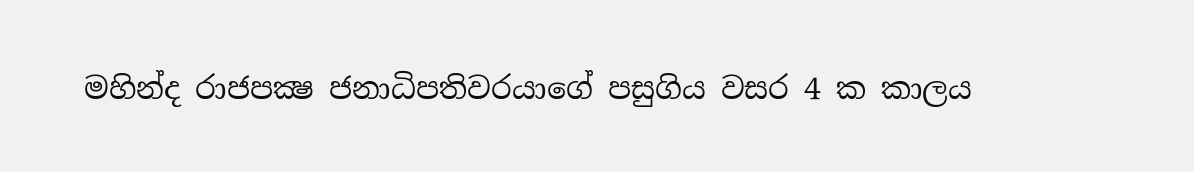මහින්ද රාජපක්‍ෂ ජනාධිපතිවරයාගේ පසුගිය වසර 4 ක කාලය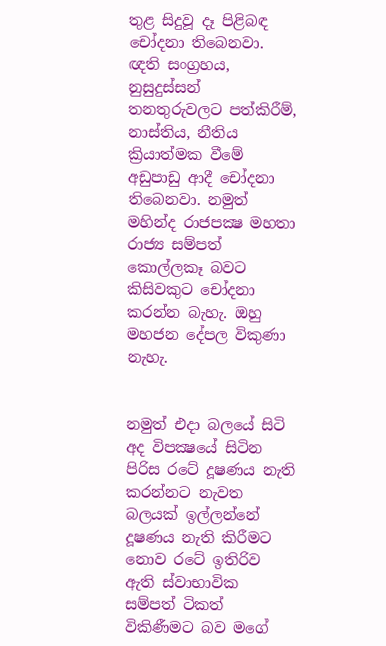තුළ සිදුවූ දෑ පිළිබඳ චෝදනා තිබෙනවා. ඥති සංග්‍රහය, නුසුදුස්‌සන් තනතුරුවලට පත්කිරීම්, නාස්‌තිය, නීතිය ක්‍රියාත්මක වීමේ අඩුපාඩු ආදී චෝදනා තිබෙනවා. නමුත් මහින්ද රාජපක්‍ෂ මහතා රාජ්‍ය සම්පත් කොල්ලකෑ බවට කිසිවකුට චෝදනා කරන්න බැහැ. ඔහු මහජන දේපල විකුණා නැහැ.


නමුත් එදා බලයේ සිටි අද විපක්‍ෂයේ සිටින පිරිස රටේ දූෂණය නැති කරන්නට නැවත බලයක්‌ ඉල්ලන්නේ දූෂණය නැති කිරීමට නොව රටේ ඉතිරිව ඇති ස්‌වාභාවික සම්පත් ටිකත් විකිණීමට බව මගේ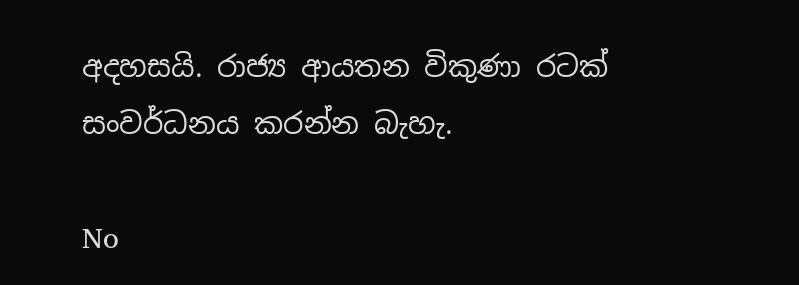අදහසයි. රාජ්‍ය ආයතන විකුණා රටක්‌ සංවර්ධනය කරන්න බැහැ.

No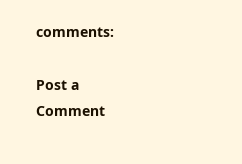comments:

Post a Comment